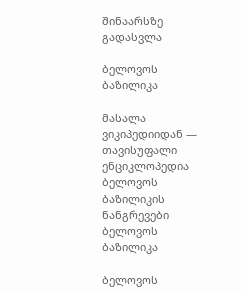შინაარსზე გადასვლა

ბელოვოს ბაზილიკა

მასალა ვიკიპედიიდან — თავისუფალი ენციკლოპედია
ბელოვოს ბაზილიკის ნანგრევები
ბელოვოს ბაზილიკა

ბელოვოს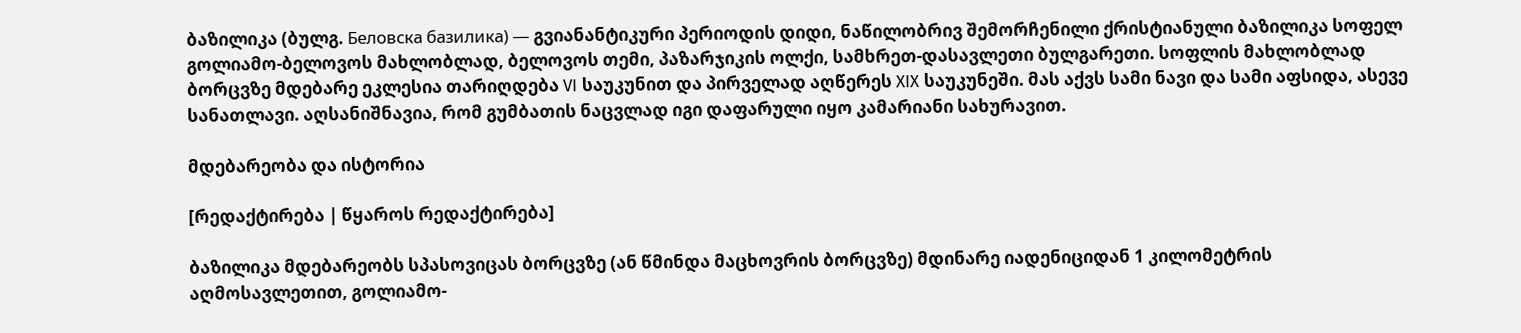ბაზილიკა (ბულგ. Беловска базилика) — გვიანანტიკური პერიოდის დიდი, ნაწილობრივ შემორჩენილი ქრისტიანული ბაზილიკა სოფელ გოლიამო-ბელოვოს მახლობლად, ბელოვოს თემი, პაზარჯიკის ოლქი, სამხრეთ-დასავლეთი ბულგარეთი. სოფლის მახლობლად ბორცვზე მდებარე ეკლესია თარიღდება VI საუკუნით და პირველად აღწერეს XIX საუკუნეში. მას აქვს სამი ნავი და სამი აფსიდა, ასევე სანათლავი. აღსანიშნავია, რომ გუმბათის ნაცვლად იგი დაფარული იყო კამარიანი სახურავით.

მდებარეობა და ისტორია

[რედაქტირება | წყაროს რედაქტირება]

ბაზილიკა მდებარეობს სპასოვიცას ბორცვზე (ან წმინდა მაცხოვრის ბორცვზე) მდინარე იადენიციდან 1 კილომეტრის აღმოსავლეთით, გოლიამო-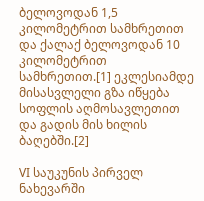ბელოვოდან 1,5 კილომეტრით სამხრეთით და ქალაქ ბელოვოდან 10 კილომეტრით სამხრეთით.[1] ეკლესიამდე მისასვლელი გზა იწყება სოფლის აღმოსავლეთით და გადის მის ხილის ბაღებში.[2]

VI საუკუნის პირველ ნახევარში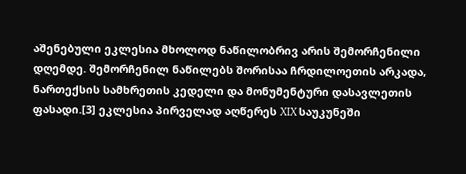აშენებული ეკლესია მხოლოდ ნაწილობრივ არის შემორჩენილი დღემდე. შემორჩენილ ნაწილებს შორისაა ჩრდილოეთის არკადა, ნართექსის სამხრეთის კედელი და მონუმენტური დასავლეთის ფასადი.[3] ეკლესია პირველად აღწერეს XIX საუკუნეში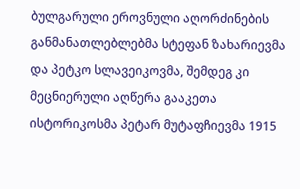ბულგარული ეროვნული აღორძინების განმანათლებლებმა სტეფან ზახარიევმა და პეტკო სლავეიკოვმა, შემდეგ კი მეცნიერული აღწერა გააკეთა ისტორიკოსმა პეტარ მუტაფჩიევმა 1915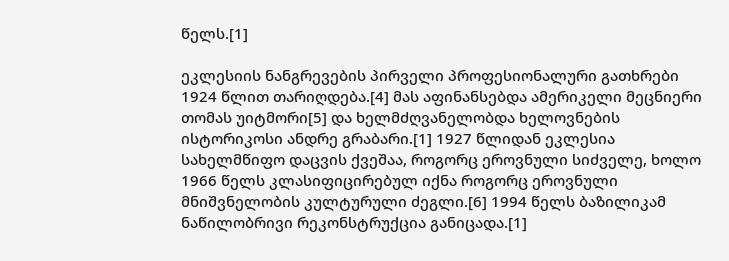წელს.[1]

ეკლესიის ნანგრევების პირველი პროფესიონალური გათხრები 1924 წლით თარიღდება.[4] მას აფინანსებდა ამერიკელი მეცნიერი თომას უიტმორი[5] და ხელმძღვანელობდა ხელოვნების ისტორიკოსი ანდრე გრაბარი.[1] 1927 წლიდან ეკლესია სახელმწიფო დაცვის ქვეშაა, როგორც ეროვნული სიძველე, ხოლო 1966 წელს კლასიფიცირებულ იქნა როგორც ეროვნული მნიშვნელობის კულტურული ძეგლი.[6] 1994 წელს ბაზილიკამ ნაწილობრივი რეკონსტრუქცია განიცადა.[1]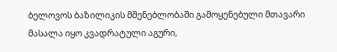ბელოვოს ბაზილიკის მშენებლობაში გამოყენებული მთავარი მასალა იყო კვადრატული აგური,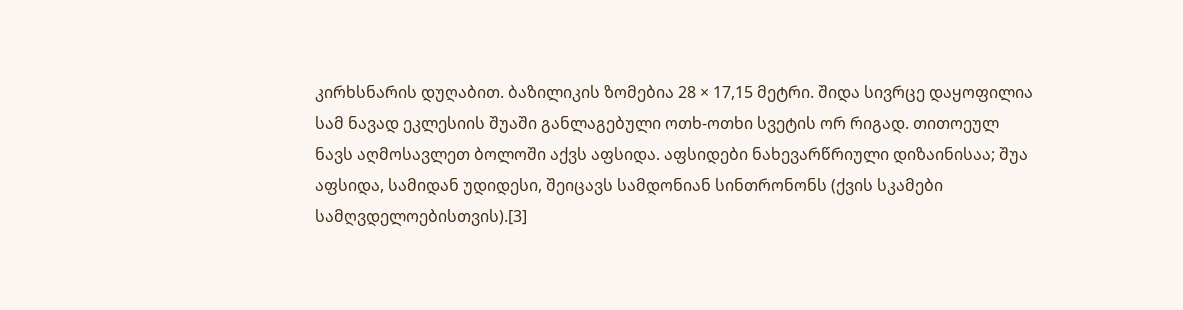კირხსნარის დუღაბით. ბაზილიკის ზომებია 28 × 17,15 მეტრი. შიდა სივრცე დაყოფილია სამ ნავად ეკლესიის შუაში განლაგებული ოთხ-ოთხი სვეტის ორ რიგად. თითოეულ ნავს აღმოსავლეთ ბოლოში აქვს აფსიდა. აფსიდები ნახევარწრიული დიზაინისაა; შუა აფსიდა, სამიდან უდიდესი, შეიცავს სამდონიან სინთრონონს (ქვის სკამები სამღვდელოებისთვის).[3]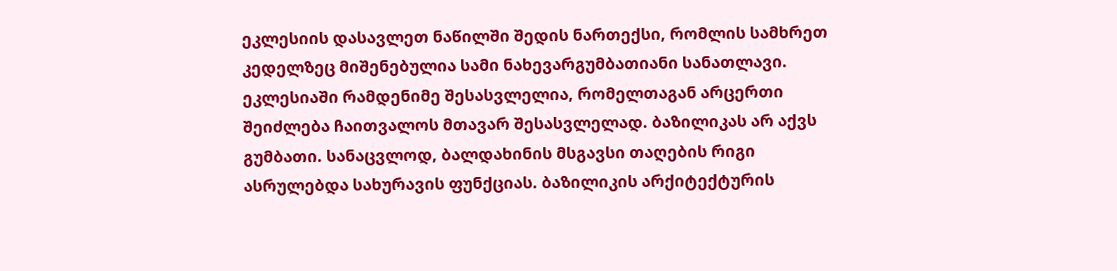ეკლესიის დასავლეთ ნაწილში შედის ნართექსი, რომლის სამხრეთ კედელზეც მიშენებულია სამი ნახევარგუმბათიანი სანათლავი. ეკლესიაში რამდენიმე შესასვლელია, რომელთაგან არცერთი შეიძლება ჩაითვალოს მთავარ შესასვლელად. ბაზილიკას არ აქვს გუმბათი. სანაცვლოდ, ბალდახინის მსგავსი თაღების რიგი ასრულებდა სახურავის ფუნქციას. ბაზილიკის არქიტექტურის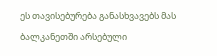ეს თავისებურება განასხვავებს მას ბალკანეთში არსებული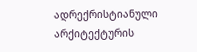ადრექრისტიანული არქიტექტურის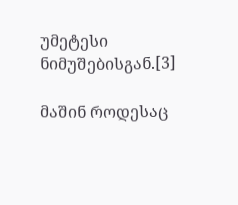უმეტესი ნიმუშებისგან.[3]

მაშინ როდესაც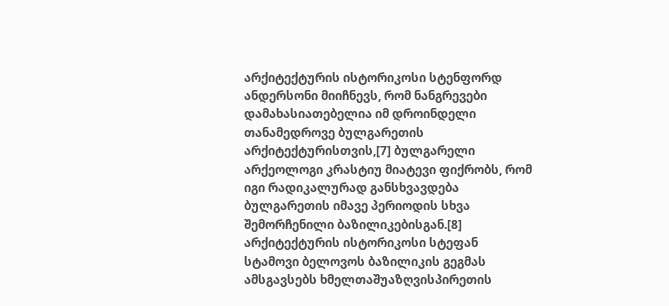არქიტექტურის ისტორიკოსი სტენფორდ ანდერსონი მიიჩნევს, რომ ნანგრევები დამახასიათებელია იმ დროინდელი თანამედროვე ბულგარეთის არქიტექტურისთვის,[7] ბულგარელი არქეოლოგი კრასტიუ მიატევი ფიქრობს, რომ იგი რადიკალურად განსხვავდება ბულგარეთის იმავე პერიოდის სხვა შემორჩენილი ბაზილიკებისგან.[8] არქიტექტურის ისტორიკოსი სტეფან სტამოვი ბელოვოს ბაზილიკის გეგმას ამსგავსებს ხმელთაშუაზღვისპირეთის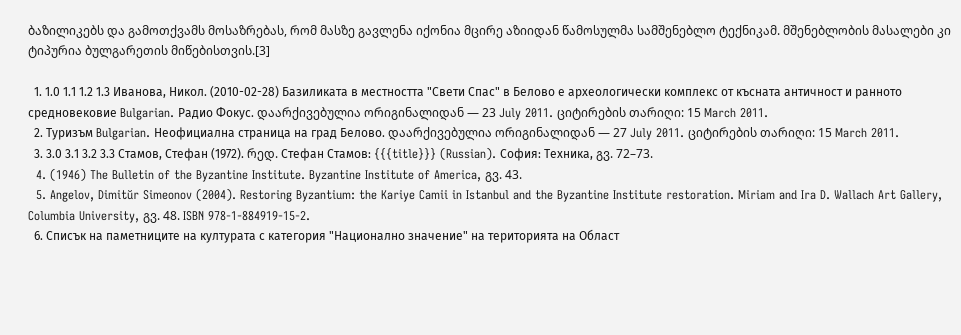ბაზილიკებს და გამოთქვამს მოსაზრებას, რომ მასზე გავლენა იქონია მცირე აზიიდან წამოსულმა სამშენებლო ტექნიკამ. მშენებლობის მასალები კი ტიპურია ბულგარეთის მიწებისთვის.[3]

  1. 1.0 1.1 1.2 1.3 Иванова, Никол. (2010-02-28) Базиликата в местността "Свети Спас" в Белово е археологически комплекс от късната античност и ранното средновековие Bulgarian. Радио Фокус. დაარქივებულია ორიგინალიდან — 23 July 2011. ციტირების თარიღი: 15 March 2011.
  2. Туризъм Bulgarian. Неофициална страница на град Белово. დაარქივებულია ორიგინალიდან — 27 July 2011. ციტირების თარიღი: 15 March 2011.
  3. 3.0 3.1 3.2 3.3 Стамов, Стефан (1972). რედ. Стефан Стамов: {{{title}}} (Russian). София: Техника, გვ. 72–73.
  4. (1946) The Bulletin of the Byzantine Institute. Byzantine Institute of America, გვ. 43.
  5. Angelov, Dimitŭr Simeonov (2004). Restoring Byzantium: the Kariye Camii in Istanbul and the Byzantine Institute restoration. Miriam and Ira D. Wallach Art Gallery, Columbia University, გვ. 48. ISBN 978-1-884919-15-2.
  6. Списък на паметниците на културата с категория "Национално значение" на територията на Област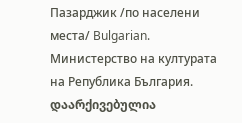Пазарджик /по населени места/ Bulgarian. Министерство на културата на Република България. დაარქივებულია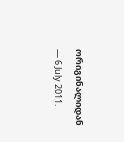ორიგინალიდან — 6 July 2011.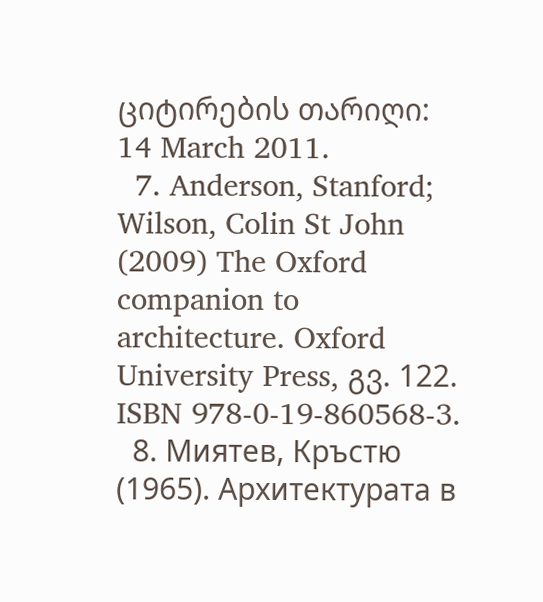ციტირების თარიღი: 14 March 2011.
  7. Anderson, Stanford; Wilson, Colin St John (2009) The Oxford companion to architecture. Oxford University Press, გვ. 122. ISBN 978-0-19-860568-3.
  8. Миятев, Кръстю (1965). Архитектурата в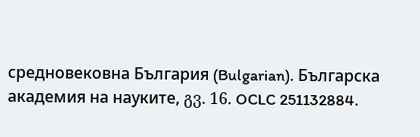средновековна България (Bulgarian). Българска академия на науките, გვ. 16. OCLC 251132884.